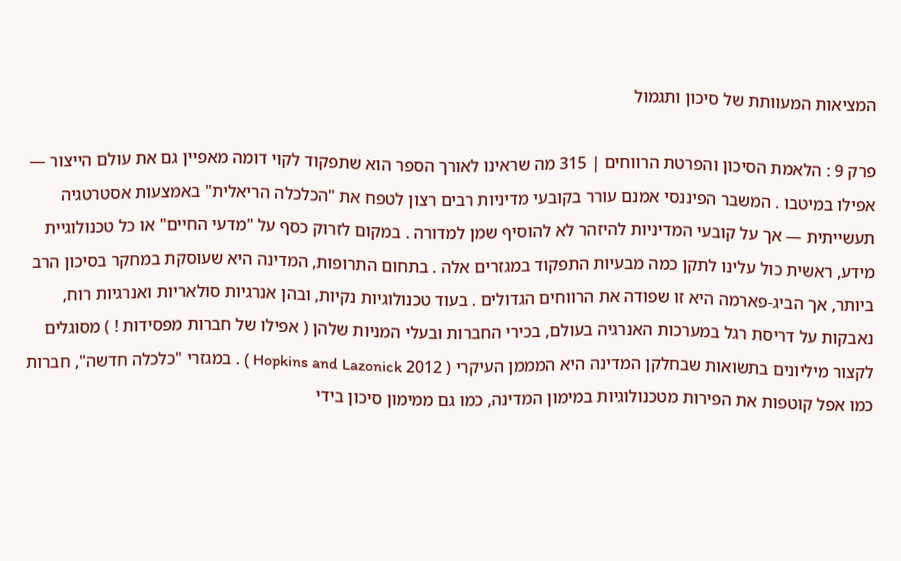המציאות המעוותת של סיכון ותגמול

פרק 9 : הלאמת הסיכון והפרטת הרווחים | 315 מה שראינו לאורך הספר הוא שתפקוד לקוי דומה מאפיין גם את עולם הייצור — אפילו במיטבו . המשבר הפיננסי אמנם עורר בקובעי מדיניות רבים רצון לטפח את "הכלכלה הריאלית" באמצעות אסטרטגיה תעשייתית — אך על קובעי המדיניות להיזהר לא להוסיף שמן למדורה . במקום לזרוק כסף על "מדעי החיים" או כל טכנולוגיית מידע, ראשית כול עלינו לתקן כמה מבעיות התפקוד במגזרים אלה . בתחום התרופות, המדינה היא שעוסקת במחקר בסיכון הרב ביותר, אך הביג-פארמה היא זו שפודה את הרווחים הגדולים . בעוד טכנולוגיות נקיות, ובהן אנרגיות סולאריות ואנרגיות רוח, נאבקות על דריסת רגל במערכות האנרגיה בעולם, בכירי החברות ובעלי המניות שלהן ( אפילו של חברות מפסידות ! ) מסוגלים לקצור מיליונים בתשׂואות שבחלקן המדינה היא המממן העיקרי ( 2012 Hopkins and Lazonick ) . במגזרי "כלכלה חדשה", חברות כמו אפל קוטפות את הפירות מטכנולוגיות במימון המדינה, כמו גם ממימון סיכון בידי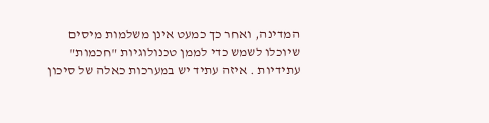המדינה, ואחר כך כמעט אינן משלמות מיסים שיוכלו לשמש כדי לממן טכנולוגיות "חכמות" עתידיות . איזה עתיד יש במערכות כאלה של סיכון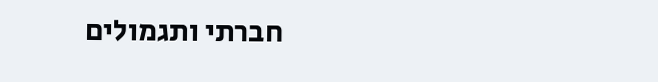חברתי ותגמולים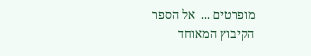מופרטים ...  אל הספר
הקיבוץ המאוחד